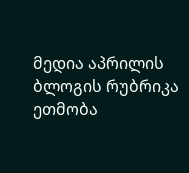მედია აპრილის ბლოგის რუბრიკა ეთმობა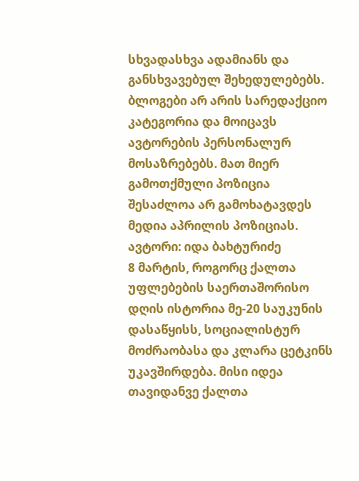სხვადასხვა ადამიანს და განსხვავებულ შეხედულებებს. ბლოგები არ არის სარედაქციო კატეგორია და მოიცავს ავტორების პერსონალურ მოსაზრებებს. მათ მიერ გამოთქმული პოზიცია შესაძლოა არ გამოხატავდეს მედია აპრილის პოზიციას.
ავტორი: იდა ბახტურიძე
8 მარტის, როგორც ქალთა უფლებების საერთაშორისო დღის ისტორია მე-20 საუკუნის დასაწყისს, სოციალისტურ მოძრაობასა და კლარა ცეტკინს უკავშირდება. მისი იდეა თავიდანვე ქალთა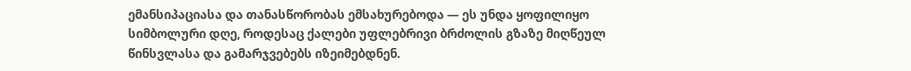ემანსიპაციასა და თანასწორობას ემსახურებოდა — ეს უნდა ყოფილიყო სიმბოლური დღე, როდესაც ქალები უფლებრივი ბრძოლის გზაზე მიღწეულ წინსვლასა და გამარჯვებებს იზეიმებდნენ.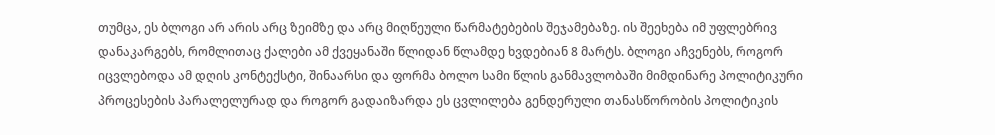თუმცა, ეს ბლოგი არ არის არც ზეიმზე და არც მიღწეული წარმატებების შეჯამებაზე. ის შეეხება იმ უფლებრივ დანაკარგებს, რომლითაც ქალები ამ ქვეყანაში წლიდან წლამდე ხვდებიან 8 მარტს. ბლოგი აჩვენებს, როგორ იცვლებოდა ამ დღის კონტექსტი, შინაარსი და ფორმა ბოლო სამი წლის განმავლობაში მიმდინარე პოლიტიკური პროცესების პარალელურად და როგორ გადაიზარდა ეს ცვლილება გენდერული თანასწორობის პოლიტიკის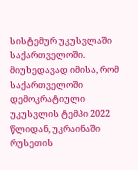სისტემურ უკუსვლაში საქართველოში.
მიუხედავად იმისა, რომ საქართველოში დემოკრატიული უკუსვლის ტემპი 2022 წლიდან, უკრაინაში რუსეთის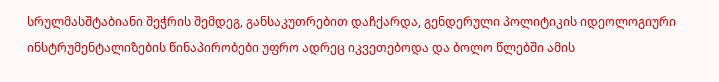სრულმასშტაბიანი შეჭრის შემდეგ, განსაკუთრებით დაჩქარდა, გენდერული პოლიტიკის იდეოლოგიური ინსტრუმენტალიზების წინაპირობები უფრო ადრეც იკვეთებოდა და ბოლო წლებში ამის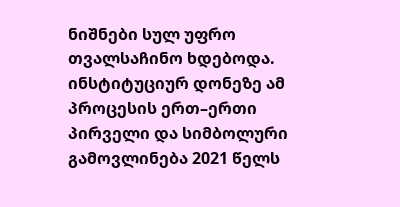ნიშნები სულ უფრო თვალსაჩინო ხდებოდა.
ინსტიტუციურ დონეზე ამ პროცესის ერთ–ერთი პირველი და სიმბოლური გამოვლინება 2021 წელს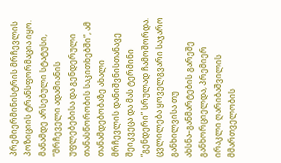პრემიერმინისტრის მრჩევლის პოზიციის ტრანსფორმაცია იყო. მანამდე არსებული სტატუსი, “მრჩეველი ადამიანის უფლებებისა და გენდერული თანასწორობის საკითხებში”, ამ თანამდებობაზე ახალი მრჩევლის დანიშვნისთანავე შეიკვეცა და მას ტერმინი “გენდერი” სრულად ჩამოშორდა. ცვლილება ყოველგვარი საჯარო განხილვისა თუ ახსნა–განმარტების გარეშე განხორციელდა, პრემიერ ირაკლი ღარიბაშვილის მმართველობის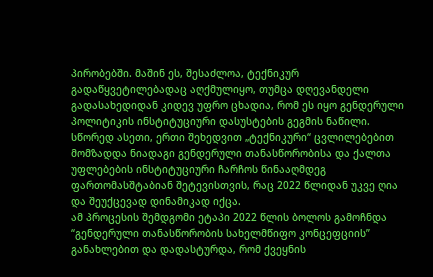პირობებში. მაშინ ეს, შესაძლოა, ტექნიკურ გადაწყვეტილებადაც აღქმულიყო, თუმცა დღევანდელი გადასახედიდან კიდევ უფრო ცხადია, რომ ეს იყო გენდერული პოლიტიკის ინსტიტუციური დასუსტების გეგმის ნაწილი. სწორედ ასეთი, ერთი შეხედვით „ტექნიკური“ ცვლილებებით მომზადდა ნიადაგი გენდერული თანასწორობისა და ქალთა უფლებების ინსტიტუციური ჩარჩოს წინააღმდეგ ფართომასშტაბიან შეტევისთვის, რაც 2022 წლიდან უკვე ღია და შეუქცევად დინამიკად იქცა.
ამ პროცესის შემდგომი ეტაპი 2022 წლის ბოლოს გამოჩნდა “გენდერული თანასწორობის სახელმწიფო კონცეფციის” განახლებით და დადასტურდა, რომ ქვეყნის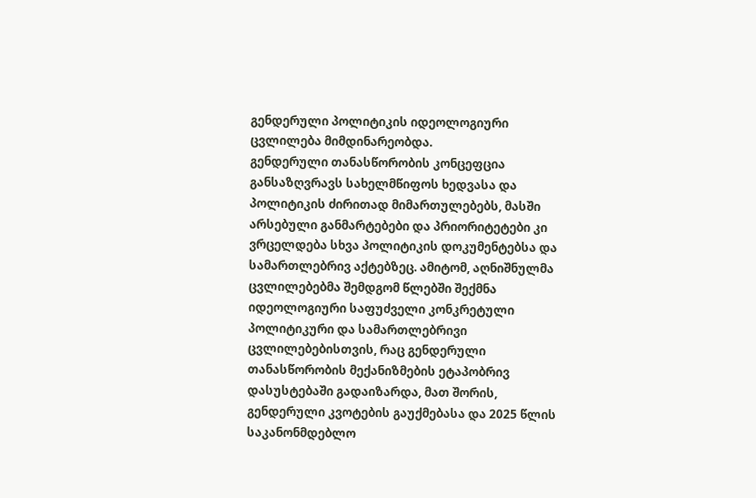გენდერული პოლიტიკის იდეოლოგიური ცვლილება მიმდინარეობდა.
გენდერული თანასწორობის კონცეფცია განსაზღვრავს სახელმწიფოს ხედვასა და პოლიტიკის ძირითად მიმართულებებს, მასში არსებული განმარტებები და პრიორიტეტები კი ვრცელდება სხვა პოლიტიკის დოკუმენტებსა და სამართლებრივ აქტებზეც. ამიტომ, აღნიშნულმა ცვლილებებმა შემდგომ წლებში შექმნა იდეოლოგიური საფუძველი კონკრეტული პოლიტიკური და სამართლებრივი ცვლილებებისთვის, რაც გენდერული თანასწორობის მექანიზმების ეტაპობრივ დასუსტებაში გადაიზარდა, მათ შორის, გენდერული კვოტების გაუქმებასა და 2025 წლის საკანონმდებლო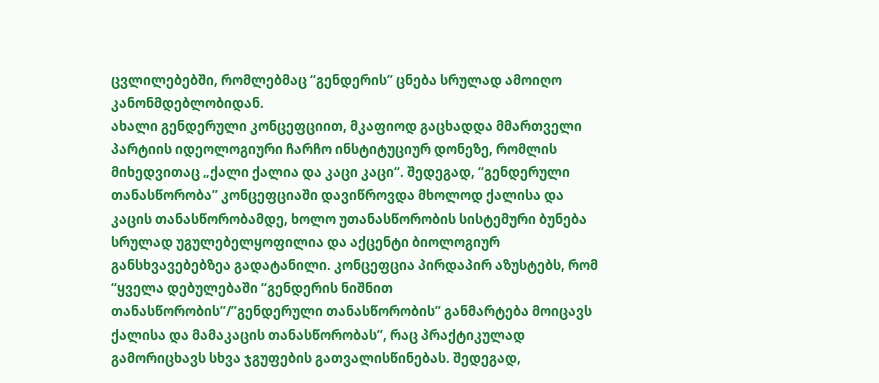ცვლილებებში, რომლებმაც “გენდერის” ცნება სრულად ამოიღო კანონმდებლობიდან.
ახალი გენდერული კონცეფციით, მკაფიოდ გაცხადდა მმართველი პარტიის იდეოლოგიური ჩარჩო ინსტიტუციურ დონეზე, რომლის მიხედვითაც „ქალი ქალია და კაცი კაცი“. შედეგად, “გენდერული თანასწორობა” კონცეფციაში დავიწროვდა მხოლოდ ქალისა და კაცის თანასწორობამდე, ხოლო უთანასწორობის სისტემური ბუნება სრულად უგულებელყოფილია და აქცენტი ბიოლოგიურ განსხვავებებზეა გადატანილი. კონცეფცია პირდაპირ აზუსტებს, რომ “ყველა დებულებაში “გენდერის ნიშნით თანასწორობის”/”გენდერული თანასწორობის” განმარტება მოიცავს ქალისა და მამაკაცის თანასწორობას”, რაც პრაქტიკულად გამორიცხავს სხვა ჯგუფების გათვალისწინებას. შედეგად,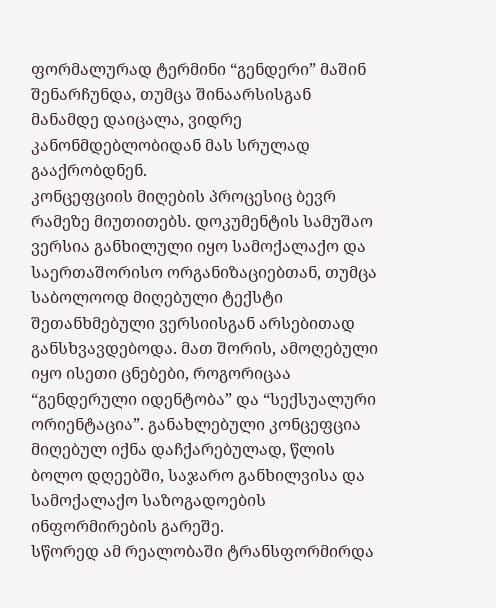ფორმალურად ტერმინი “გენდერი” მაშინ შენარჩუნდა, თუმცა შინაარსისგან მანამდე დაიცალა, ვიდრე კანონმდებლობიდან მას სრულად გააქრობდნენ.
კონცეფციის მიღების პროცესიც ბევრ რამეზე მიუთითებს. დოკუმენტის სამუშაო ვერსია განხილული იყო სამოქალაქო და საერთაშორისო ორგანიზაციებთან, თუმცა საბოლოოდ მიღებული ტექსტი შეთანხმებული ვერსიისგან არსებითად განსხვავდებოდა. მათ შორის, ამოღებული იყო ისეთი ცნებები, როგორიცაა “გენდერული იდენტობა” და “სექსუალური ორიენტაცია”. განახლებული კონცეფცია მიღებულ იქნა დაჩქარებულად, წლის ბოლო დღეებში, საჯარო განხილვისა და სამოქალაქო საზოგადოების ინფორმირების გარეშე.
სწორედ ამ რეალობაში ტრანსფორმირდა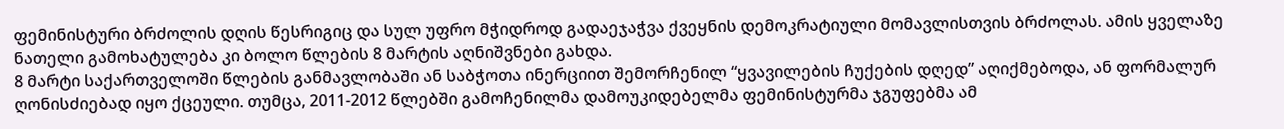ფემინისტური ბრძოლის დღის წესრიგიც და სულ უფრო მჭიდროდ გადაეჯაჭვა ქვეყნის დემოკრატიული მომავლისთვის ბრძოლას. ამის ყველაზე ნათელი გამოხატულება კი ბოლო წლების 8 მარტის აღნიშვნები გახდა.
8 მარტი საქართველოში წლების განმავლობაში ან საბჭოთა ინერციით შემორჩენილ “ყვავილების ჩუქების დღედ” აღიქმებოდა, ან ფორმალურ ღონისძიებად იყო ქცეული. თუმცა, 2011-2012 წლებში გამოჩენილმა დამოუკიდებელმა ფემინისტურმა ჯგუფებმა ამ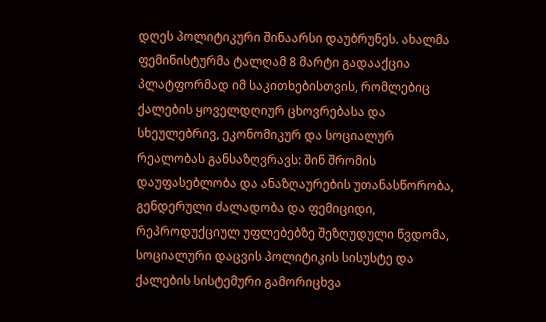დღეს პოლიტიკური შინაარსი დაუბრუნეს. ახალმა ფემინისტურმა ტალღამ 8 მარტი გადააქცია პლატფორმად იმ საკითხებისთვის, რომლებიც ქალების ყოველდღიურ ცხოვრებასა და სხეულებრივ, ეკონომიკურ და სოციალურ რეალობას განსაზღვრავს: შინ შრომის დაუფასებლობა და ანაზღაურების უთანასწორობა, გენდერული ძალადობა და ფემიციდი, რეპროდუქციულ უფლებებზე შეზღუდული წვდომა, სოციალური დაცვის პოლიტიკის სისუსტე და ქალების სისტემური გამორიცხვა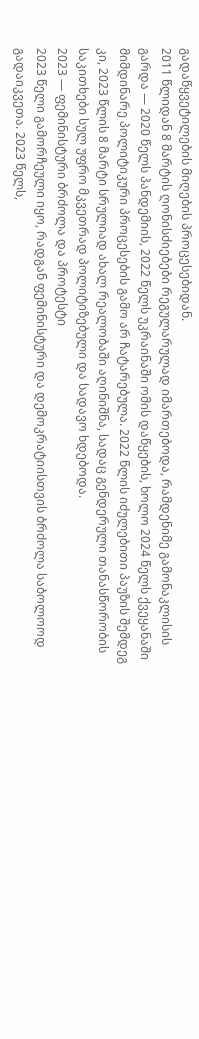გადაწყვეტილების მიღების პროცესებიდან.
2011 წლიდან 8 მარტის ღონისძიებები რეგულარულად იმართებოდა, რამდენიმე გამონაკლისის გარდა — 2020 წელს პანდემიის, 2022 წელს უკრაინაში ომის დაწყების, ხოლო 2024 წელს ქვეყანაში მიმდინარე პოლიტიკური პროცესების გამო არ ჩატარებულა. 2022 წლის იძულებითი პაუზის შემდეგ კი, 2023 წლის 8 მარტი სრულიად ახალ რეალობაში აღინიშნა, სადაც გენდერული თანასწორობის საკითხები სულ უფრო მკვეთრად პოლიტიზებული და სადავო ხდებოდა.
2023 — ფემინისტური ბრძოლა და პროტესტი
2023 წელი გამორჩეული იყო, რადგან ფემინისტური და დემოკრატიისთვის ბრძოლა საბოლოოდ გადაიკვეთა. 2023 წელს,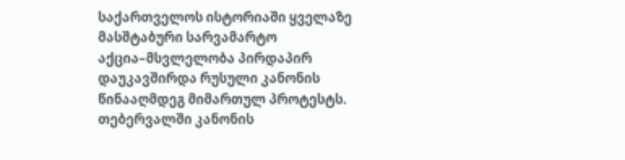საქართველოს ისტორიაში ყველაზე მასშტაბური სარვამარტო აქცია–მსვლელობა პირდაპირ დაუკავშირდა რუსული კანონის წინააღმდეგ მიმართულ პროტესტს. თებერვალში კანონის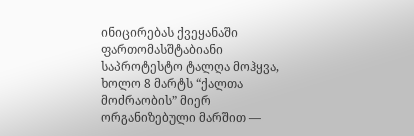ინიცირებას ქვეყანაში ფართომასშტაბიანი საპროტესტო ტალღა მოჰყვა, ხოლო 8 მარტს “ქალთა მოძრაობის” მიერ ორგანიზებული მარშით —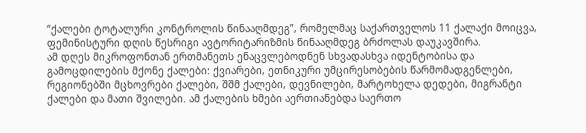“ქალები ტოტალური კონტროლის წინააღმდეგ”, რომელმაც საქართველოს 11 ქალაქი მოიცვა, ფემინისტური დღის წესრიგი ავტორიტარიზმის წინააღმდეგ ბრძოლას დაუკავშირა.
ამ დღეს მიკროფონთან ერთმანეთს ენაცვლებოდნენ სხვადასხვა იდენტობისა და გამოცდილების მქონე ქალები: ქვიარები, ეთნიკური უმცირესობების წარმომადგენლები, რეგიონებში მცხოვრები ქალები, შშმ ქალები, დევნილები, მარტოხელა დედები, მიგრანტი ქალები და მათი შვილები. ამ ქალების ხმები აერთიანებდა საერთო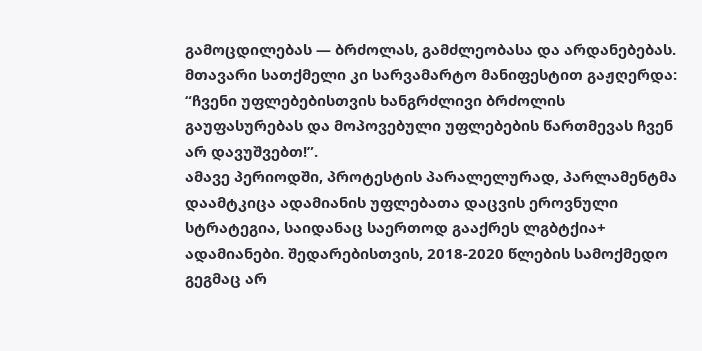გამოცდილებას — ბრძოლას, გამძლეობასა და არდანებებას. მთავარი სათქმელი კი სარვამარტო მანიფესტით გაჟღერდა: “ჩვენი უფლებებისთვის ხანგრძლივი ბრძოლის გაუფასურებას და მოპოვებული უფლებების წართმევას ჩვენ არ დავუშვებთ!”.
ამავე პერიოდში, პროტესტის პარალელურად, პარლამენტმა დაამტკიცა ადამიანის უფლებათა დაცვის ეროვნული სტრატეგია, საიდანაც საერთოდ გააქრეს ლგბტქია+ ადამიანები. შედარებისთვის, 2018-2020 წლების სამოქმედო გეგმაც არ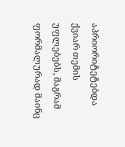აპრიორიტეტებდა ქვიარ თემის უფლებებს, მაგრამ ფორმალურად მაინც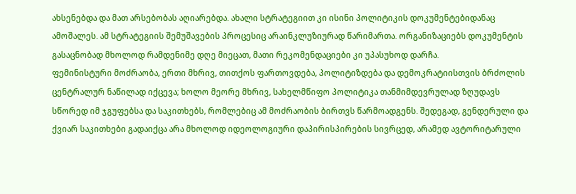ახსენებდა და მათ არსებობას აღიარებდა. ახალი სტრატეგიით კი ისინი პოლიტიკის დოკუმენტებიდანაც ამოშალეს. ამ სტრატეგიის შემუშავების პროცესიც არაინკლუზიურად წარიმართა. ორგანიზაციებს დოკუმენტის გასაცნობად მხოლოდ რამდენიმე დღე მიეცათ, მათი რეკომენდაციები კი უპასუხოდ დარჩა.
ფემინისტური მოძრაობა, ერთი მხრივ, თითქოს ფართოვდება, პოლიტიზდება და დემოკრატიისთვის ბრძოლის ცენტრალურ ნაწილად იქცევა; ხოლო მეორე მხრივ, სახელმწიფო პოლიტიკა თანმიმდევრულად ზღუდავს სწორედ იმ ჯგუფებსა და საკითხებს, რომლებიც ამ მოძრაობის ბირთვს წარმოადგენს. შედეგად, გენდერული და ქვიარ საკითხები გადაიქცა არა მხოლოდ იდეოლოგიური დაპირისპირების სივრცედ, არამედ ავტორიტარული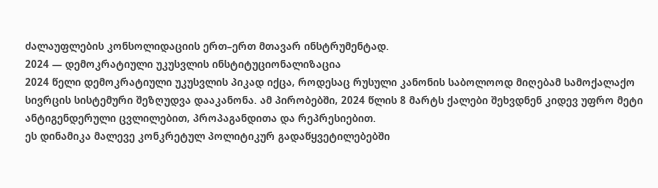ძალაუფლების კონსოლიდაციის ერთ–ერთ მთავარ ინსტრუმენტად.
2024 — დემოკრატიული უკუსვლის ინსტიტუციონალიზაცია
2024 წელი დემოკრატიული უკუსვლის პიკად იქცა, როდესაც რუსული კანონის საბოლოოდ მიღებამ სამოქალაქო სივრცის სისტემური შეზღუდვა დააკანონა. ამ პირობებში, 2024 წლის 8 მარტს ქალები შეხვდნენ კიდევ უფრო მეტი ანტიგენდერული ცვლილებით, პროპაგანდითა და რეპრესიებით.
ეს დინამიკა მალევე კონკრეტულ პოლიტიკურ გადაწყვეტილებებში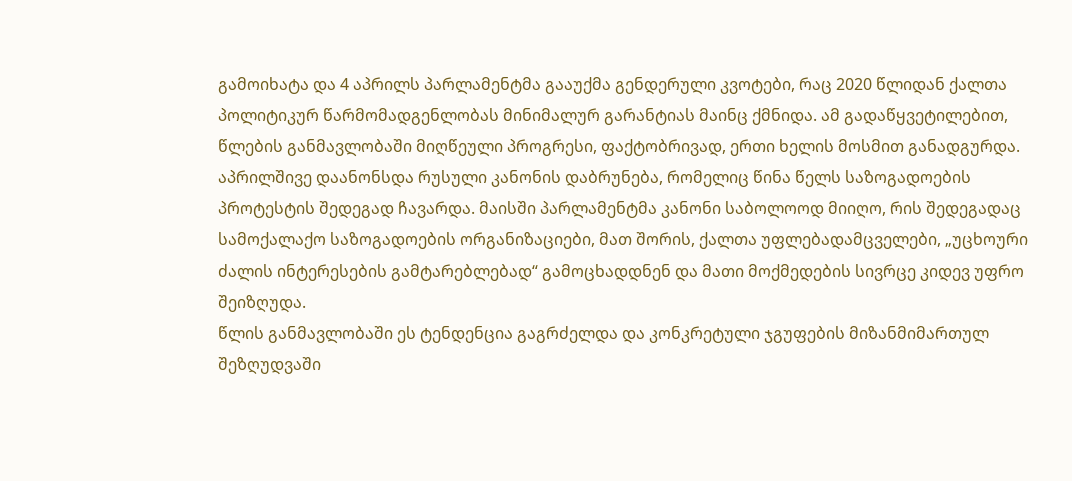გამოიხატა და 4 აპრილს პარლამენტმა გააუქმა გენდერული კვოტები, რაც 2020 წლიდან ქალთა პოლიტიკურ წარმომადგენლობას მინიმალურ გარანტიას მაინც ქმნიდა. ამ გადაწყვეტილებით, წლების განმავლობაში მიღწეული პროგრესი, ფაქტობრივად, ერთი ხელის მოსმით განადგურდა. აპრილშივე დაანონსდა რუსული კანონის დაბრუნება, რომელიც წინა წელს საზოგადოების პროტესტის შედეგად ჩავარდა. მაისში პარლამენტმა კანონი საბოლოოდ მიიღო, რის შედეგადაც სამოქალაქო საზოგადოების ორგანიზაციები, მათ შორის, ქალთა უფლებადამცველები, „უცხოური ძალის ინტერესების გამტარებლებად“ გამოცხადდნენ და მათი მოქმედების სივრცე კიდევ უფრო შეიზღუდა.
წლის განმავლობაში ეს ტენდენცია გაგრძელდა და კონკრეტული ჯგუფების მიზანმიმართულ შეზღუდვაში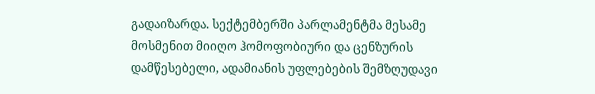გადაიზარდა. სექტემბერში პარლამენტმა მესამე მოსმენით მიიღო ჰომოფობიური და ცენზურის დამწესებელი, ადამიანის უფლებების შემზღუდავი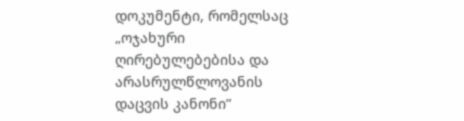დოკუმენტი, რომელსაც „ოჯახური ღირებულებებისა და არასრულწლოვანის დაცვის კანონი”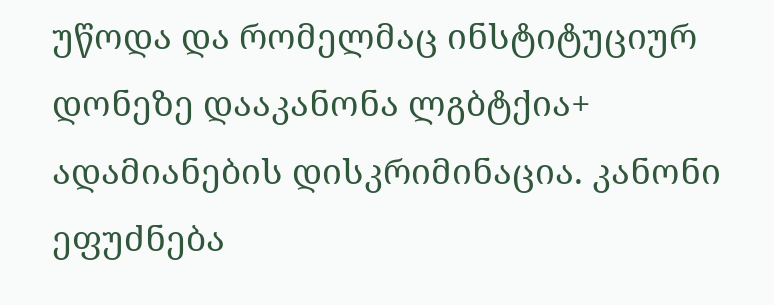უწოდა და რომელმაც ინსტიტუციურ დონეზე დააკანონა ლგბტქია+ ადამიანების დისკრიმინაცია. კანონი ეფუძნება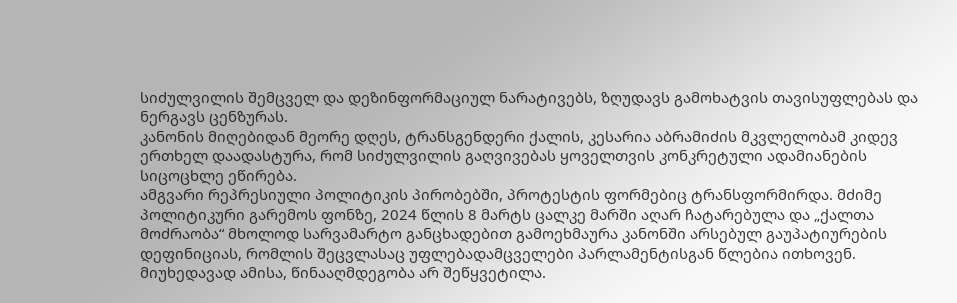სიძულვილის შემცველ და დეზინფორმაციულ ნარატივებს, ზღუდავს გამოხატვის თავისუფლებას და ნერგავს ცენზურას.
კანონის მიღებიდან მეორე დღეს, ტრანსგენდერი ქალის, კესარია აბრამიძის მკვლელობამ კიდევ ერთხელ დაადასტურა, რომ სიძულვილის გაღვივებას ყოველთვის კონკრეტული ადამიანების სიცოცხლე ეწირება.
ამგვარი რეპრესიული პოლიტიკის პირობებში, პროტესტის ფორმებიც ტრანსფორმირდა. მძიმე პოლიტიკური გარემოს ფონზე, 2024 წლის 8 მარტს ცალკე მარში აღარ ჩატარებულა და „ქალთა მოძრაობა“ მხოლოდ სარვამარტო განცხადებით გამოეხმაურა კანონში არსებულ გაუპატიურების დეფინიციას, რომლის შეცვლასაც უფლებადამცველები პარლამენტისგან წლებია ითხოვენ.
მიუხედავად ამისა, წინააღმდეგობა არ შეწყვეტილა.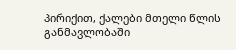პირიქით, ქალები მთელი წლის განმავლობაში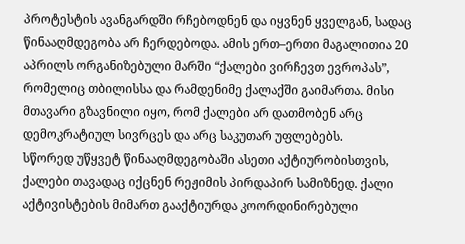პროტესტის ავანგარდში რჩებოდნენ და იყვნენ ყველგან, სადაც წინააღმდეგობა არ ჩერდებოდა. ამის ერთ–ერთი მაგალითია 20 აპრილს ორგანიზებული მარში “ქალები ვირჩევთ ევროპას”, რომელიც თბილისსა და რამდენიმე ქალაქში გაიმართა. მისი მთავარი გზავნილი იყო, რომ ქალები არ დათმობენ არც დემოკრატიულ სივრცეს და არც საკუთარ უფლებებს.
სწორედ უწყვეტ წინააღმდეგობაში ასეთი აქტიურობისთვის, ქალები თავადაც იქცნენ რეჟიმის პირდაპირ სამიზნედ. ქალი აქტივისტების მიმართ გააქტიურდა კოორდინირებული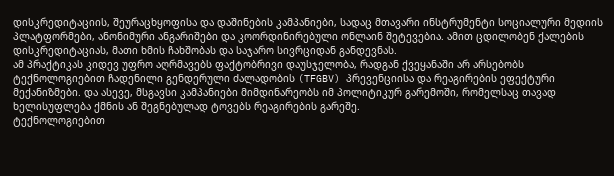დისკრედიტაციის, შეურაცხყოფისა და დაშინების კამპანიები, სადაც მთავარი ინსტრუმენტი სოციალური მედიის პლატფორმები, ანონიმური ანგარიშები და კოორდინირებული ონლაინ შეტევებია. ამით ცდილობენ ქალების დისკრედიტაციას, მათი ხმის ჩახშობას და საჯარო სივრციდან განდევნას.
ამ პრაქტიკას კიდევ უფრო აღრმავებს ფაქტობრივი დაუსჯელობა, რადგან ქვეყანაში არ არსებობს ტექნოლოგიებით ჩადენილი გენდერული ძალადობის (TFGBV) პრევენციისა და რეაგირების ეფექტური მექანიზმები. და ასევე, მსგავსი კამპანიები მიმდინარეობს იმ პოლიტიკურ გარემოში, რომელსაც თავად ხელისუფლება ქმნის ან შეგნებულად ტოვებს რეაგირების გარეშე.
ტექნოლოგიებით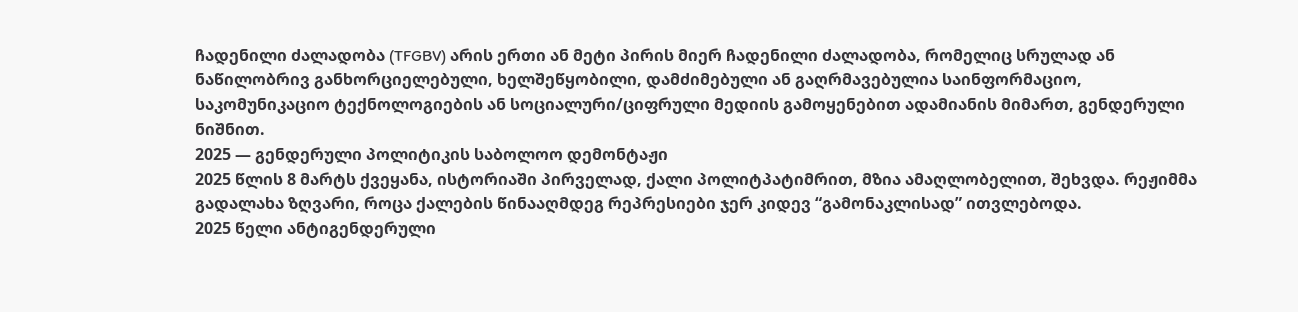ჩადენილი ძალადობა (TFGBV) არის ერთი ან მეტი პირის მიერ ჩადენილი ძალადობა, რომელიც სრულად ან ნაწილობრივ განხორციელებული, ხელშეწყობილი, დამძიმებული ან გაღრმავებულია საინფორმაციო, საკომუნიკაციო ტექნოლოგიების ან სოციალური/ციფრული მედიის გამოყენებით ადამიანის მიმართ, გენდერული ნიშნით.
2025 — გენდერული პოლიტიკის საბოლოო დემონტაჟი
2025 წლის 8 მარტს ქვეყანა, ისტორიაში პირველად, ქალი პოლიტპატიმრით, მზია ამაღლობელით, შეხვდა. რეჟიმმა გადალახა ზღვარი, როცა ქალების წინააღმდეგ რეპრესიები ჯერ კიდევ “გამონაკლისად” ითვლებოდა.
2025 წელი ანტიგენდერული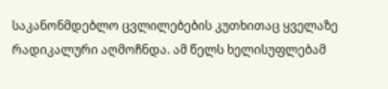საკანონმდებლო ცვლილებების კუთხითაც ყველაზე რადიკალური აღმოჩნდა. ამ წელს ხელისუფლებამ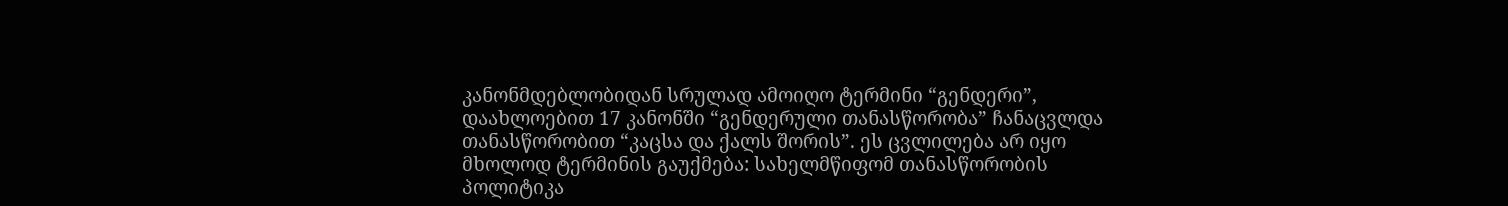კანონმდებლობიდან სრულად ამოიღო ტერმინი “გენდერი”, დაახლოებით 17 კანონში “გენდერული თანასწორობა” ჩანაცვლდა თანასწორობით “კაცსა და ქალს შორის”. ეს ცვლილება არ იყო მხოლოდ ტერმინის გაუქმება: სახელმწიფომ თანასწორობის პოლიტიკა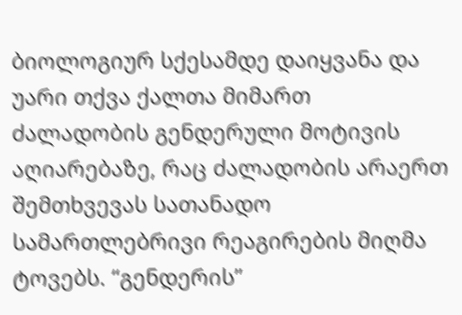ბიოლოგიურ სქესამდე დაიყვანა და უარი თქვა ქალთა მიმართ ძალადობის გენდერული მოტივის აღიარებაზე, რაც ძალადობის არაერთ შემთხვევას სათანადო სამართლებრივი რეაგირების მიღმა ტოვებს. “გენდერის”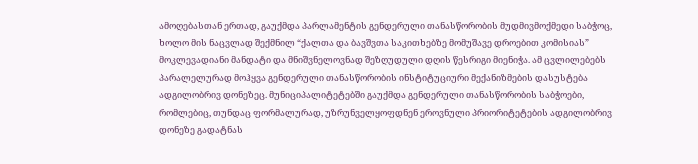ამოღებასთან ერთად, გაუქმდა პარლამენტის გენდერული თანასწორობის მუდმივმოქმედი საბჭოც, ხოლო მის ნაცვლად შექმნილ “ქალთა და ბავშვთა საკითხებზე მომუშავე დროებით კომისიას” მოკლევადიანი მანდატი და მნიშვნელოვნად შეზღუდული დღის წესრიგი მიენიჭა. ამ ცვლილებებს პარალელურად მოჰყვა გენდერული თანასწორობის ინსტიტუციური მექანიზმების დასუსტება ადგილობრივ დონეზეც. მუნიციპალიტეტებში გაუქმდა გენდერული თანასწორობის საბჭოები, რომლებიც, თუნდაც ფორმალურად, უზრუნველყოფდნენ ეროვნული პრიორიტეტების ადგილობრივ დონეზე გადატნას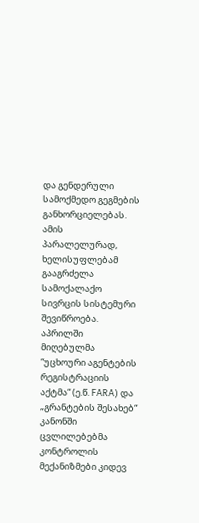და გენდერული სამოქმედო გეგმების განხორციელებას.
ამის პარალელურად, ხელისუფლებამ გააგრძელა სამოქალაქო სივრცის სისტემური შევიწროება. აპრილში მიღებულმა “უცხოური აგენტების რეგისტრაციის აქტმა“ (ე.წ. FARA) და „გრანტების შესახებ“ კანონში ცვლილებებმა კონტროლის მექანიზმები კიდევ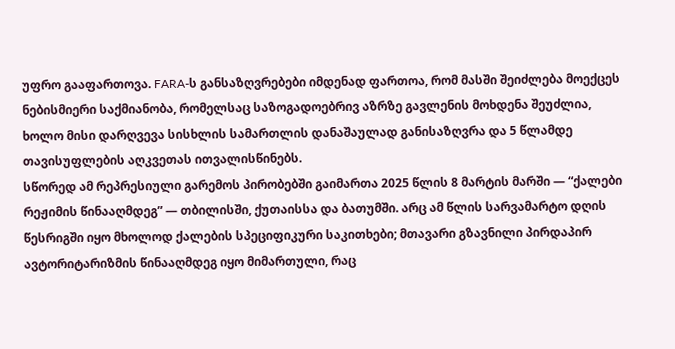უფრო გააფართოვა. FARA-ს განსაზღვრებები იმდენად ფართოა, რომ მასში შეიძლება მოექცეს ნებისმიერი საქმიანობა, რომელსაც საზოგადოებრივ აზრზე გავლენის მოხდენა შეუძლია, ხოლო მისი დარღვევა სისხლის სამართლის დანაშაულად განისაზღვრა და 5 წლამდე თავისუფლების აღკვეთას ითვალისწინებს.
სწორედ ამ რეპრესიული გარემოს პირობებში გაიმართა 2025 წლის 8 მარტის მარში — “ქალები რეჟიმის წინააღმდეგ” — თბილისში, ქუთაისსა და ბათუმში. არც ამ წლის სარვამარტო დღის წესრიგში იყო მხოლოდ ქალების სპეციფიკური საკითხები; მთავარი გზავნილი პირდაპირ ავტორიტარიზმის წინააღმდეგ იყო მიმართული, რაც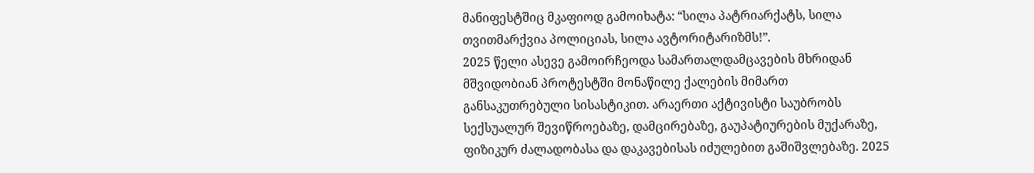მანიფესტშიც მკაფიოდ გამოიხატა: “სილა პატრიარქატს, სილა თვითმარქვია პოლიციას, სილა ავტორიტარიზმს!”.
2025 წელი ასევე გამოირჩეოდა სამართალდამცავების მხრიდან მშვიდობიან პროტესტში მონაწილე ქალების მიმართ განსაკუთრებული სისასტიკით. არაერთი აქტივისტი საუბრობს სექსუალურ შევიწროებაზე, დამცირებაზე, გაუპატიურების მუქარაზე, ფიზიკურ ძალადობასა და დაკავებისას იძულებით გაშიშვლებაზე. 2025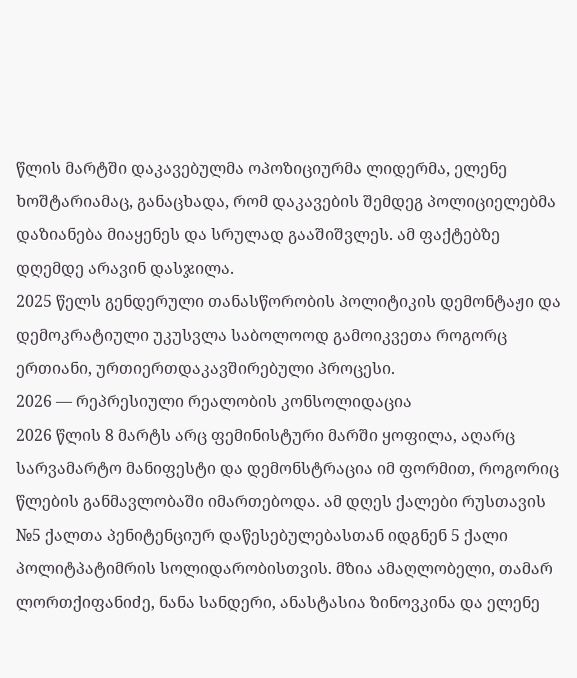წლის მარტში დაკავებულმა ოპოზიციურმა ლიდერმა, ელენე ხოშტარიამაც, განაცხადა, რომ დაკავების შემდეგ პოლიციელებმა დაზიანება მიაყენეს და სრულად გააშიშვლეს. ამ ფაქტებზე დღემდე არავინ დასჯილა.
2025 წელს გენდერული თანასწორობის პოლიტიკის დემონტაჟი და დემოკრატიული უკუსვლა საბოლოოდ გამოიკვეთა როგორც ერთიანი, ურთიერთდაკავშირებული პროცესი.
2026 — რეპრესიული რეალობის კონსოლიდაცია
2026 წლის 8 მარტს არც ფემინისტური მარში ყოფილა, აღარც სარვამარტო მანიფესტი და დემონსტრაცია იმ ფორმით, როგორიც წლების განმავლობაში იმართებოდა. ამ დღეს ქალები რუსთავის №5 ქალთა პენიტენციურ დაწესებულებასთან იდგნენ 5 ქალი პოლიტპატიმრის სოლიდარობისთვის. მზია ამაღლობელი, თამარ ლორთქიფანიძე, ნანა სანდერი, ანასტასია ზინოვკინა და ელენე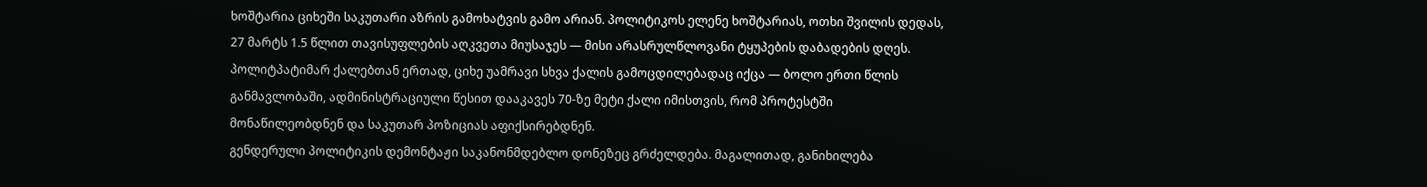ხოშტარია ციხეში საკუთარი აზრის გამოხატვის გამო არიან. პოლიტიკოს ელენე ხოშტარიას, ოთხი შვილის დედას, 27 მარტს 1.5 წლით თავისუფლების აღკვეთა მიუსაჯეს — მისი არასრულწლოვანი ტყუპების დაბადების დღეს. პოლიტპატიმარ ქალებთან ერთად, ციხე უამრავი სხვა ქალის გამოცდილებადაც იქცა — ბოლო ერთი წლის განმავლობაში, ადმინისტრაციული წესით დააკავეს 70-ზე მეტი ქალი იმისთვის, რომ პროტესტში მონაწილეობდნენ და საკუთარ პოზიციას აფიქსირებდნენ.
გენდერული პოლიტიკის დემონტაჟი საკანონმდებლო დონეზეც გრძელდება. მაგალითად, განიხილება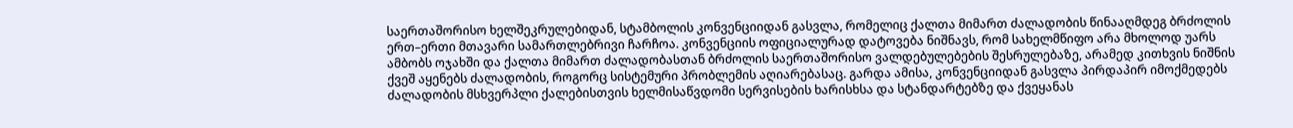საერთაშორისო ხელშეკრულებიდან, სტამბოლის კონვენციიდან გასვლა, რომელიც ქალთა მიმართ ძალადობის წინააღმდეგ ბრძოლის ერთ–ერთი მთავარი სამართლებრივი ჩარჩოა. კონვენციის ოფიციალურად დატოვება ნიშნავს, რომ სახელმწიფო არა მხოლოდ უარს ამბობს ოჯახში და ქალთა მიმართ ძალადობასთან ბრძოლის საერთაშორისო ვალდებულებების შესრულებაზე, არამედ კითხვის ნიშნის ქვეშ აყენებს ძალადობის, როგორც სისტემური პრობლემის აღიარებასაც. გარდა ამისა, კონვენციიდან გასვლა პირდაპირ იმოქმედებს ძალადობის მსხვერპლი ქალებისთვის ხელმისაწვდომი სერვისების ხარისხსა და სტანდარტებზე და ქვეყანას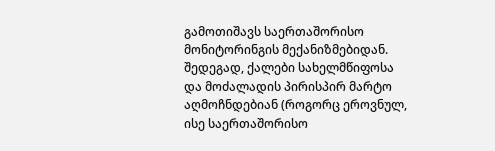გამოთიშავს საერთაშორისო მონიტორინგის მექანიზმებიდან. შედეგად, ქალები სახელმწიფოსა და მოძალადის პირისპირ მარტო აღმოჩნდებიან (როგორც ეროვნულ, ისე საერთაშორისო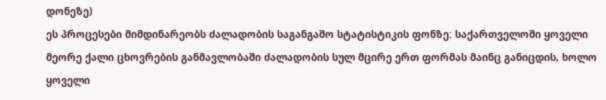დონეზე)
ეს პროცესები მიმდინარეობს ძალადობის საგანგაშო სტატისტიკის ფონზე: საქართველოში ყოველი მეორე ქალი ცხოვრების განმავლობაში ძალადობის სულ მცირე ერთ ფორმას მაინც განიცდის, ხოლო ყოველი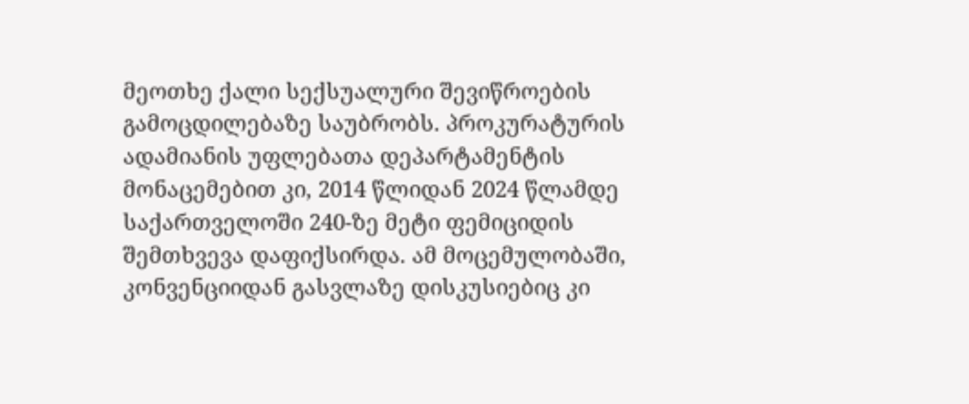მეოთხე ქალი სექსუალური შევიწროების გამოცდილებაზე საუბრობს. პროკურატურის ადამიანის უფლებათა დეპარტამენტის მონაცემებით კი, 2014 წლიდან 2024 წლამდე საქართველოში 240-ზე მეტი ფემიციდის შემთხვევა დაფიქსირდა. ამ მოცემულობაში, კონვენციიდან გასვლაზე დისკუსიებიც კი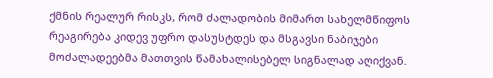ქმნის რეალურ რისკს, რომ ძალადობის მიმართ სახელმწიფოს რეაგირება კიდევ უფრო დასუსტდეს და მსგავსი ნაბიჯები მოძალადეებმა მათთვის წამახალისებელ სიგნალად აღიქვან.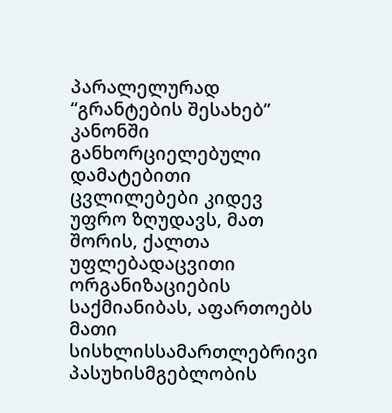პარალელურად “გრანტების შესახებ” კანონში განხორციელებული დამატებითი ცვლილებები კიდევ უფრო ზღუდავს, მათ შორის, ქალთა უფლებადაცვითი ორგანიზაციების საქმიანიბას, აფართოებს მათი სისხლისსამართლებრივი პასუხისმგებლობის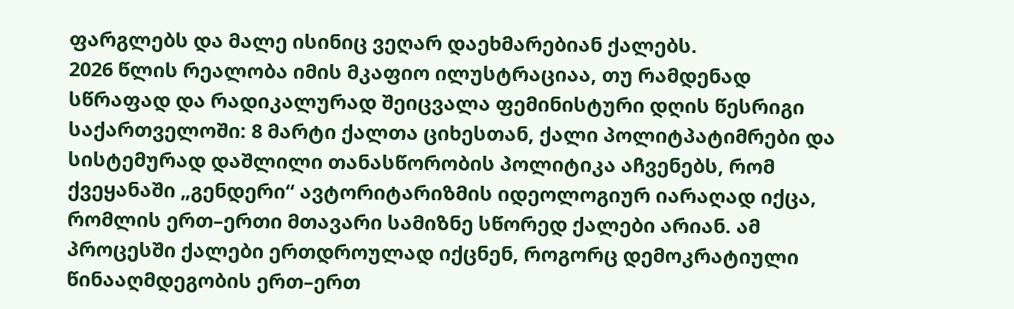ფარგლებს და მალე ისინიც ვეღარ დაეხმარებიან ქალებს.
2026 წლის რეალობა იმის მკაფიო ილუსტრაციაა, თუ რამდენად სწრაფად და რადიკალურად შეიცვალა ფემინისტური დღის წესრიგი საქართველოში: 8 მარტი ქალთა ციხესთან, ქალი პოლიტპატიმრები და სისტემურად დაშლილი თანასწორობის პოლიტიკა აჩვენებს, რომ ქვეყანაში „გენდერი“ ავტორიტარიზმის იდეოლოგიურ იარაღად იქცა, რომლის ერთ–ერთი მთავარი სამიზნე სწორედ ქალები არიან. ამ პროცესში ქალები ერთდროულად იქცნენ, როგორც დემოკრატიული წინააღმდეგობის ერთ–ერთ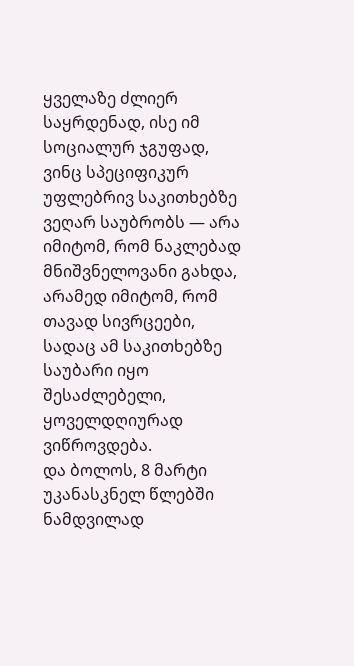ყველაზე ძლიერ საყრდენად, ისე იმ სოციალურ ჯგუფად, ვინც სპეციფიკურ უფლებრივ საკითხებზე ვეღარ საუბრობს — არა იმიტომ, რომ ნაკლებად მნიშვნელოვანი გახდა, არამედ იმიტომ, რომ თავად სივრცეები, სადაც ამ საკითხებზე საუბარი იყო შესაძლებელი, ყოველდღიურად ვიწროვდება.
და ბოლოს, 8 მარტი უკანასკნელ წლებში ნამდვილად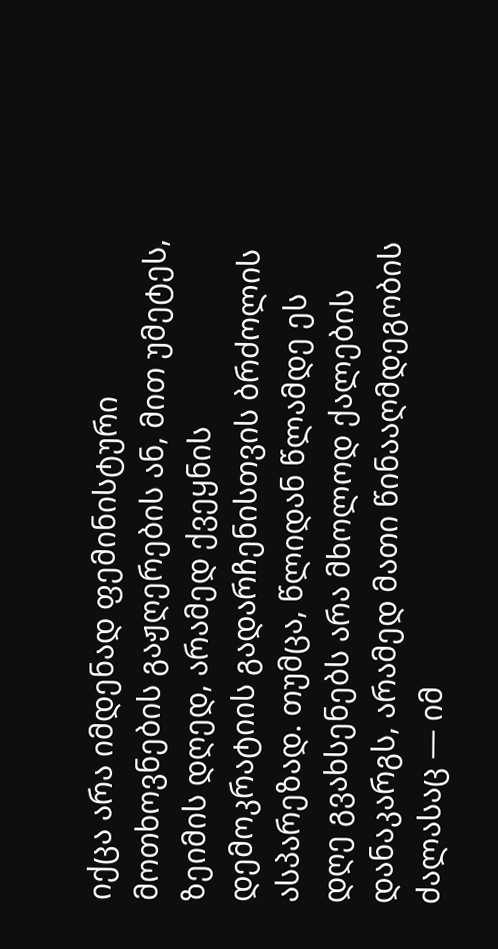იქცა არა იმდენად ფემინისტური მოთხოვნების გაჟღერების ან, მით უმეტეს, ზეიმის დღედ, არამედ ქვეყნის დემოკრატიის გადარჩენისთვის ბრძოლის ასპარეზად. თუმცა, წლიდან წლამდე ეს დღე გვახსენებს არა მხოლოდ ქალების დანაკარგს, არამედ მათი წინააღმდეგობის ძალასაც — იმ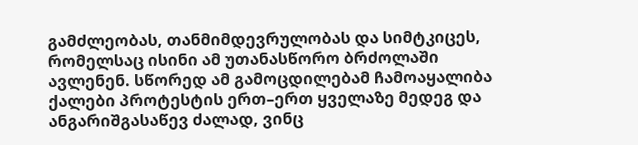გამძლეობას, თანმიმდევრულობას და სიმტკიცეს, რომელსაც ისინი ამ უთანასწორო ბრძოლაში ავლენენ. სწორედ ამ გამოცდილებამ ჩამოაყალიბა ქალები პროტესტის ერთ–ერთ ყველაზე მედეგ და ანგარიშგასაწევ ძალად, ვინც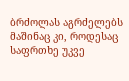ბრძოლას აგრძელებს მაშინაც კი, როდესაც საფრთხე უკვე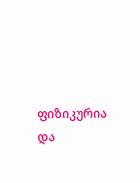ფიზიკურია და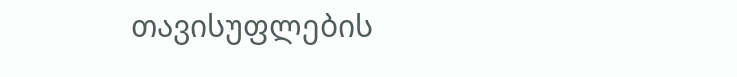თავისუფლების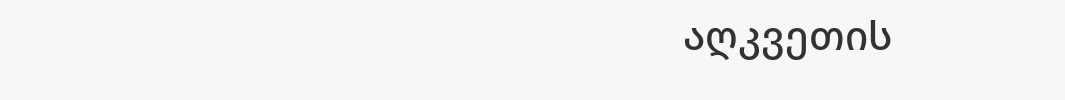აღკვეთის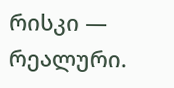რისკი — რეალური.